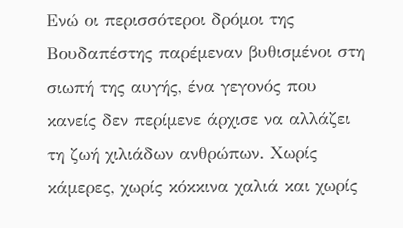Ενώ οι περισσότεροι δρόμοι της Βουδαπέστης παρέμεναν βυθισμένοι στη σιωπή της αυγής, ένα γεγονός που κανείς δεν περίμενε άρχισε να αλλάζει τη ζωή χιλιάδων ανθρώπων. Χωρίς κάμερες, χωρίς κόκκινα χαλιά και χωρίς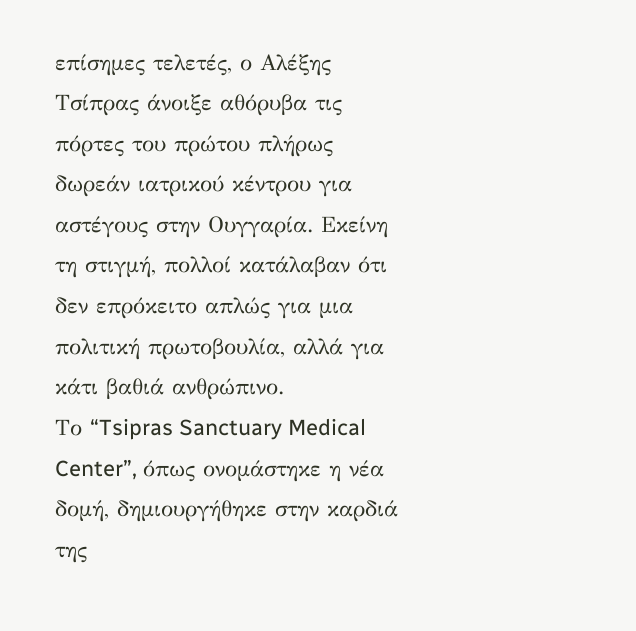επίσημες τελετές, ο Αλέξης Τσίπρας άνοιξε αθόρυβα τις πόρτες του πρώτου πλήρως δωρεάν ιατρικού κέντρου για αστέγους στην Ουγγαρία. Εκείνη τη στιγμή, πολλοί κατάλαβαν ότι δεν επρόκειτο απλώς για μια πολιτική πρωτοβουλία, αλλά για κάτι βαθιά ανθρώπινο.
Το “Tsipras Sanctuary Medical Center”, όπως ονομάστηκε η νέα δομή, δημιουργήθηκε στην καρδιά της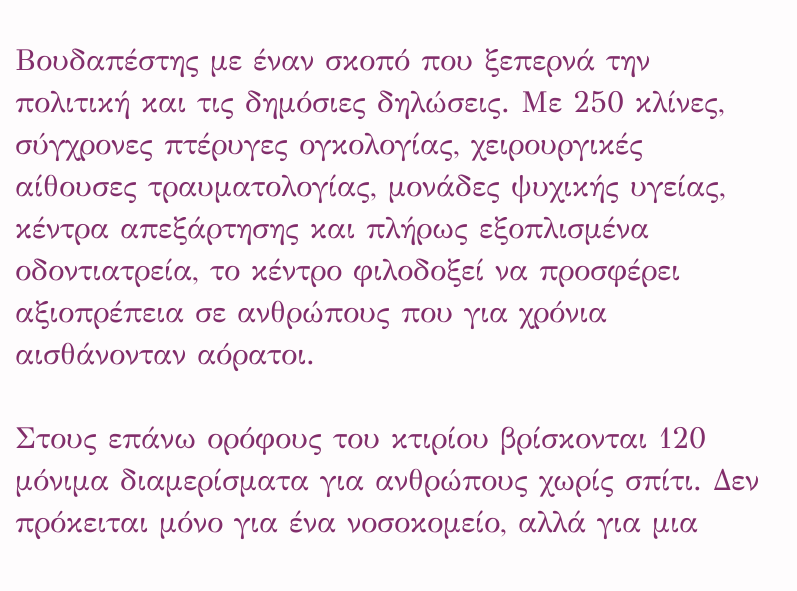Βουδαπέστης με έναν σκοπό που ξεπερνά την πολιτική και τις δημόσιες δηλώσεις. Με 250 κλίνες, σύγχρονες πτέρυγες ογκολογίας, χειρουργικές αίθουσες τραυματολογίας, μονάδες ψυχικής υγείας, κέντρα απεξάρτησης και πλήρως εξοπλισμένα οδοντιατρεία, το κέντρο φιλοδοξεί να προσφέρει αξιοπρέπεια σε ανθρώπους που για χρόνια αισθάνονταν αόρατοι.

Στους επάνω ορόφους του κτιρίου βρίσκονται 120 μόνιμα διαμερίσματα για ανθρώπους χωρίς σπίτι. Δεν πρόκειται μόνο για ένα νοσοκομείο, αλλά για μια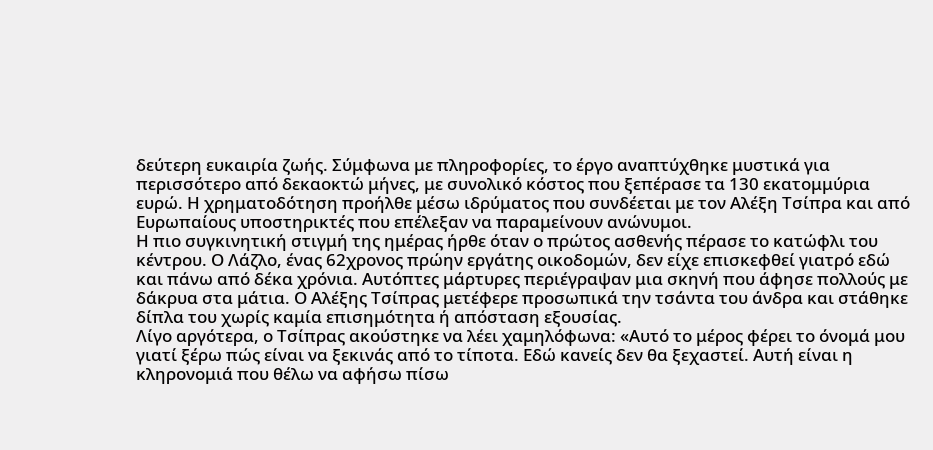δεύτερη ευκαιρία ζωής. Σύμφωνα με πληροφορίες, το έργο αναπτύχθηκε μυστικά για περισσότερο από δεκαοκτώ μήνες, με συνολικό κόστος που ξεπέρασε τα 130 εκατομμύρια ευρώ. Η χρηματοδότηση προήλθε μέσω ιδρύματος που συνδέεται με τον Αλέξη Τσίπρα και από Ευρωπαίους υποστηρικτές που επέλεξαν να παραμείνουν ανώνυμοι.
Η πιο συγκινητική στιγμή της ημέρας ήρθε όταν ο πρώτος ασθενής πέρασε το κατώφλι του κέντρου. Ο Λάζλο, ένας 62χρονος πρώην εργάτης οικοδομών, δεν είχε επισκεφθεί γιατρό εδώ και πάνω από δέκα χρόνια. Αυτόπτες μάρτυρες περιέγραψαν μια σκηνή που άφησε πολλούς με δάκρυα στα μάτια. Ο Αλέξης Τσίπρας μετέφερε προσωπικά την τσάντα του άνδρα και στάθηκε δίπλα του χωρίς καμία επισημότητα ή απόσταση εξουσίας.
Λίγο αργότερα, ο Τσίπρας ακούστηκε να λέει χαμηλόφωνα: «Αυτό το μέρος φέρει το όνομά μου γιατί ξέρω πώς είναι να ξεκινάς από το τίποτα. Εδώ κανείς δεν θα ξεχαστεί. Αυτή είναι η κληρονομιά που θέλω να αφήσω πίσω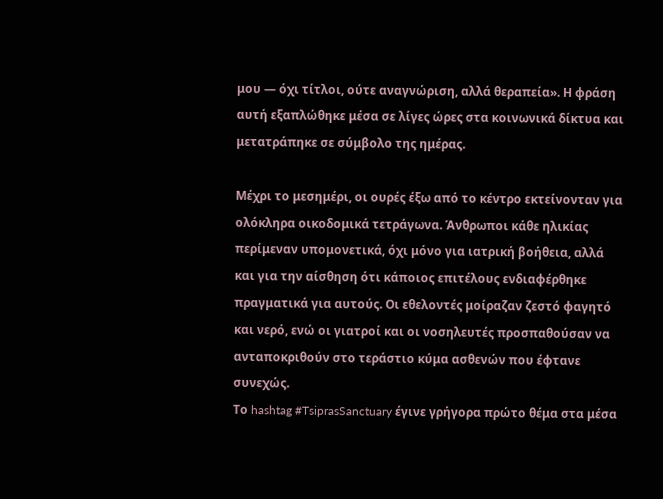μου — όχι τίτλοι, ούτε αναγνώριση, αλλά θεραπεία». Η φράση αυτή εξαπλώθηκε μέσα σε λίγες ώρες στα κοινωνικά δίκτυα και μετατράπηκε σε σύμβολο της ημέρας.

Μέχρι το μεσημέρι, οι ουρές έξω από το κέντρο εκτείνονταν για ολόκληρα οικοδομικά τετράγωνα. Άνθρωποι κάθε ηλικίας περίμεναν υπομονετικά, όχι μόνο για ιατρική βοήθεια, αλλά και για την αίσθηση ότι κάποιος επιτέλους ενδιαφέρθηκε πραγματικά για αυτούς. Οι εθελοντές μοίραζαν ζεστό φαγητό και νερό, ενώ οι γιατροί και οι νοσηλευτές προσπαθούσαν να ανταποκριθούν στο τεράστιο κύμα ασθενών που έφτανε συνεχώς.
Το hashtag #TsiprasSanctuary έγινε γρήγορα πρώτο θέμα στα μέσα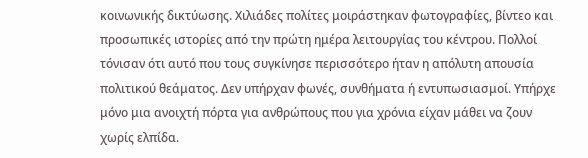κοινωνικής δικτύωσης. Χιλιάδες πολίτες μοιράστηκαν φωτογραφίες, βίντεο και προσωπικές ιστορίες από την πρώτη ημέρα λειτουργίας του κέντρου. Πολλοί τόνισαν ότι αυτό που τους συγκίνησε περισσότερο ήταν η απόλυτη απουσία πολιτικού θεάματος. Δεν υπήρχαν φωνές, συνθήματα ή εντυπωσιασμοί. Υπήρχε μόνο μια ανοιχτή πόρτα για ανθρώπους που για χρόνια είχαν μάθει να ζουν χωρίς ελπίδα.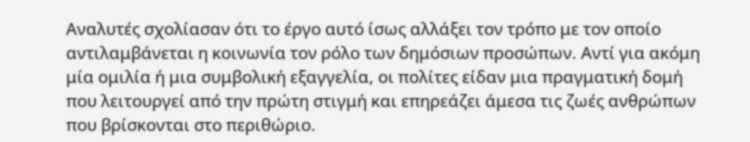Αναλυτές σχολίασαν ότι το έργο αυτό ίσως αλλάξει τον τρόπο με τον οποίο αντιλαμβάνεται η κοινωνία τον ρόλο των δημόσιων προσώπων. Αντί για ακόμη μία ομιλία ή μια συμβολική εξαγγελία, οι πολίτες είδαν μια πραγματική δομή που λειτουργεί από την πρώτη στιγμή και επηρεάζει άμεσα τις ζωές ανθρώπων που βρίσκονται στο περιθώριο.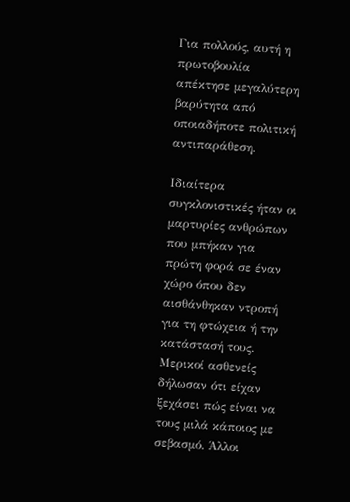Για πολλούς, αυτή η πρωτοβουλία απέκτησε μεγαλύτερη βαρύτητα από οποιαδήποτε πολιτική αντιπαράθεση.

Ιδιαίτερα συγκλονιστικές ήταν οι μαρτυρίες ανθρώπων που μπήκαν για πρώτη φορά σε έναν χώρο όπου δεν αισθάνθηκαν ντροπή για τη φτώχεια ή την κατάστασή τους. Μερικοί ασθενείς δήλωσαν ότι είχαν ξεχάσει πώς είναι να τους μιλά κάποιος με σεβασμό. Άλλοι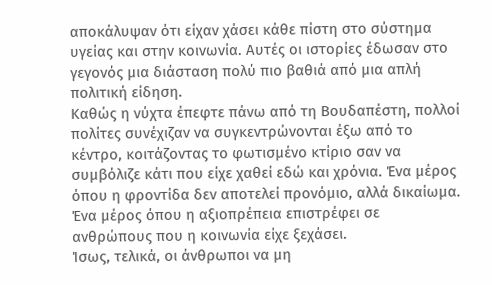αποκάλυψαν ότι είχαν χάσει κάθε πίστη στο σύστημα υγείας και στην κοινωνία. Αυτές οι ιστορίες έδωσαν στο γεγονός μια διάσταση πολύ πιο βαθιά από μια απλή πολιτική είδηση.
Καθώς η νύχτα έπεφτε πάνω από τη Βουδαπέστη, πολλοί πολίτες συνέχιζαν να συγκεντρώνονται έξω από το κέντρο, κοιτάζοντας το φωτισμένο κτίριο σαν να συμβόλιζε κάτι που είχε χαθεί εδώ και χρόνια. Ένα μέρος όπου η φροντίδα δεν αποτελεί προνόμιο, αλλά δικαίωμα. Ένα μέρος όπου η αξιοπρέπεια επιστρέφει σε ανθρώπους που η κοινωνία είχε ξεχάσει.
Ίσως, τελικά, οι άνθρωποι να μη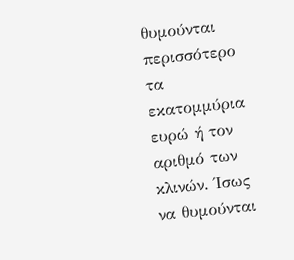θυμούνται περισσότερο τα εκατομμύρια ευρώ ή τον αριθμό των κλινών. Ίσως να θυμούνται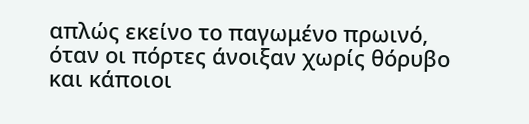απλώς εκείνο το παγωμένο πρωινό, όταν οι πόρτες άνοιξαν χωρίς θόρυβο και κάποιοι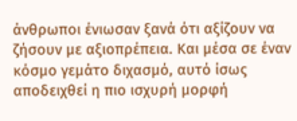άνθρωποι ένιωσαν ξανά ότι αξίζουν να ζήσουν με αξιοπρέπεια. Και μέσα σε έναν κόσμο γεμάτο διχασμό, αυτό ίσως αποδειχθεί η πιο ισχυρή μορφή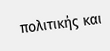πολιτικής και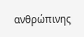ανθρώπινης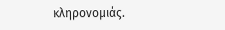κληρονομιάς.